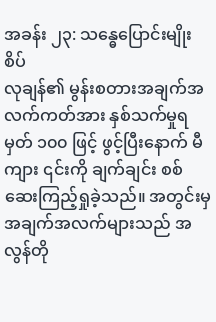အခန်း ၂၃: သန္ဓေပြောင်းမျိုးစိပ်
လုချန်၏ မွန်းစတားအချက်အလက်ကတ်အား နှစ်သက်မှုရမှတ် ၁၀၀ ဖြင့် ဖွင့်ပြီးနောက် မီကျား ၎င်းကို ချက်ချင်း စစ်ဆေးကြည့်ရှုခဲ့သည်။ အတွင်းမှ အချက်အလက်များသည် အလွန်တို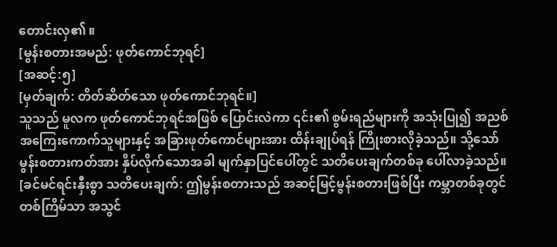တောင်းလှ၏ ။
[မွန်းစတားအမည်: ဖုတ်ကောင်ဘုရင်]
[အဆင့်:၅]
[မှတ်ချက်: တိတ်ဆိတ်သော ဖုတ်ကောင်ဘုရင်။]
သူသည် မူလက ဖုတ်ကောင်ဘုရင်အဖြစ် ပြောင်းလဲကာ ၎င်း၏ စွမ်းရည်များကို အသုံးပြု၍ အညစ်အကြေးကောက်သူများနှင့် အခြားဖုတ်ကောင်များအား ထိန်းချုပ်ရန် ကြိုးစားလိုခဲ့သည်။ သို့သော် မွန်းစတားကတ်အား နှိပ်လိုက်သောအခါ မျက်နှာပြင်ပေါ်တွင် သတိပေးချက်တစ်ခု ပေါ်လာခဲ့သည်။
[ခင်မင်ရင်းနှီးစွာ သတိပေးချက်: ဤမွန်းစတားသည် အဆင့်မြင့်မွန်းစတားဖြစ်ပြီး ကမ္ဘာတစ်ခုတွင် တစ်ကြိမ်သာ အသွင်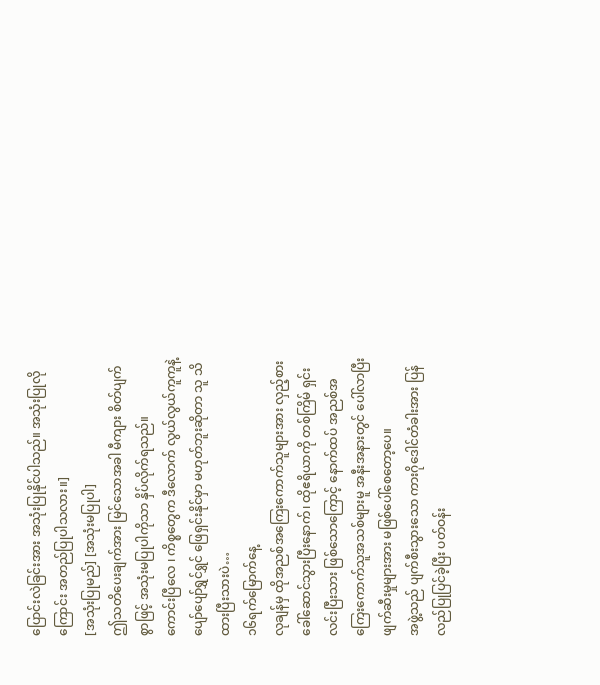ပြောင်းလဲခြင်းအား အသုံးပြုနိုင်ပါသည်။ အသုံးပြုလိုကြောင်း အတည်ပြုပါသလား။]
[အသုံးပြုမည်] [အသုံးမပြုပါ]
ဤသတိပေးချက်အား မြင်သောအခါ မီကျား စိတ်ပျက်စွာဖြင့် အသုံးမပြုပါကိုသာ နှိပ်လိုက်ရသည်။
ကောင်းပြီလေ ၊ ကိစ္စတွေက ဒီလောက် လွယ်လွယ်ကူကူနဲ့ ပျော်ပျော်ရွှင်ရွှင် ဖြေရှင်းနိုင်မှာ မဟုတ်ဘူးဆိုတာ သူ သိထားပြီးသားပဲ…
၁၆ရက်မြောက်နေ့
လုချန်မှ ထိုအညစ်အကြေးကောက်သူများအား လှည့်စားခေါ်ဆောင်သွားပြီးနောက်၊ ထိုဧရိယာကို တစ်ကြိမ် ရှင်းလင်းပြီးသား ဖြစ်သောကြောင့် နောက်ထပ် အညစ်အကြေးကောက်သူအသစ်များမူ အနီးအနားတွင် ပေါ်လာပြီး ဖျက်ဆီးမှုများအား မဖြစ်ပေါ်စေတော့ပေ။
အဖွဲ့သည် ပျက်စီးသွားသော ကားဂိုဒေါင်တံခါးအား ပြန်လည်ပြုပြင်ခဲ့ပြီး ပတ်ဝန်း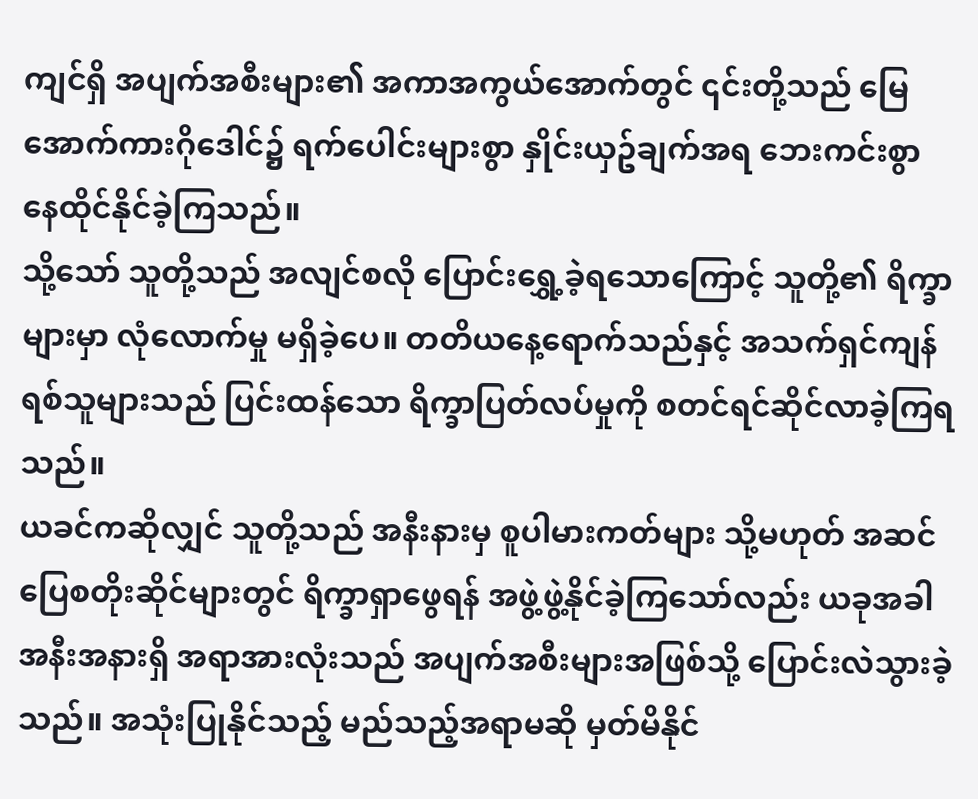ကျင်ရှိ အပျက်အစီးများ၏ အကာအကွယ်အောက်တွင် ၎င်းတို့သည် မြေအောက်ကားဂိုဒေါင်၌ ရက်ပေါင်းများစွာ နှိုင်းယှဥ်ချက်အရ ဘေးကင်းစွာ နေထိုင်နိုင်ခဲ့ကြသည်။
သို့သော် သူတို့သည် အလျင်စလို ပြောင်းရွှေ့ခဲ့ရသောကြောင့် သူတို့၏ ရိက္ခာများမှာ လုံလောက်မှု မရှိခဲ့ပေ။ တတိယနေ့ရောက်သည်နှင့် အသက်ရှင်ကျန်ရစ်သူများသည် ပြင်းထန်သော ရိက္ခာပြတ်လပ်မှုကို စတင်ရင်ဆိုင်လာခဲ့ကြရသည်။
ယခင်ကဆိုလျှင် သူတို့သည် အနီးနားမှ စူပါမားကတ်များ သို့မဟုတ် အဆင်ပြေစတိုးဆိုင်များတွင် ရိက္ခာရှာဖွေရန် အဖွဲ့ဖွဲ့နိုင်ခဲ့ကြသော်လည်း ယခုအခါ အနီးအနားရှိ အရာအားလုံးသည် အပျက်အစီးများအဖြစ်သို့ ပြောင်းလဲသွားခဲ့သည်။ အသုံးပြုနိုင်သည့် မည်သည့်အရာမဆို မှတ်မိနိုင်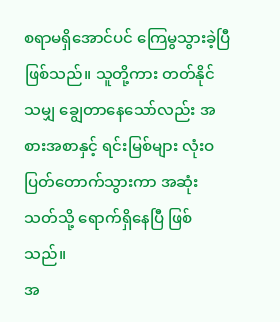စရာမရှိအောင်ပင် ကြေမွသွားခဲ့ပြီ ဖြစ်သည်။ သူတို့ကား တတ်နိုင်သမျှ ချွေတာနေသော်လည်း အစားအစာနှင့် ရင်းမြစ်များ လုံးဝပြတ်တောက်သွားကာ အဆုံးသတ်သို့ ရောက်ရှိနေပြီ ဖြစ်သည်။
အ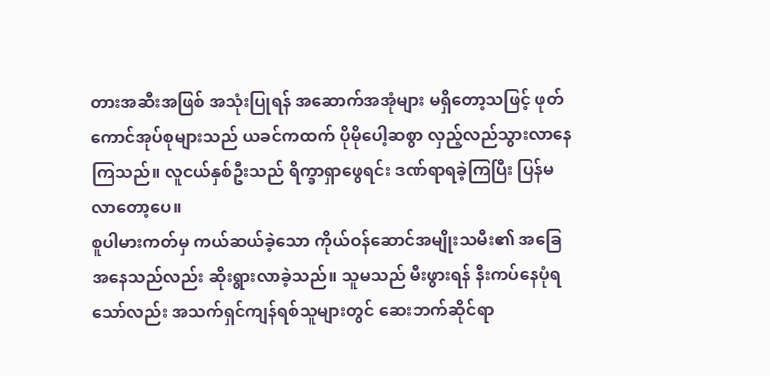တားအဆီးအဖြစ် အသုံးပြုရန် အဆောက်အအုံများ မရှိတော့သဖြင့် ဖုတ်ကောင်အုပ်စုများသည် ယခင်ကထက် ပိုမိုပေါ့ဆစွာ လှည့်လည်သွားလာနေကြသည်။ လူငယ်နှစ်ဦးသည် ရိက္ခာရှာဖွေရင်း ဒဏ်ရာရခဲ့ကြပြီး ပြန်မလာတော့ပေ။
စူပါမားကတ်မှ ကယ်ဆယ်ခဲ့သော ကိုယ်ဝန်ဆောင်အမျိုးသမီး၏ အခြေအနေသည်လည်း ဆိုးရွားလာခဲ့သည်။ သူမသည် မီးဖွားရန် နီးကပ်နေပုံရသော်လည်း အသက်ရှင်ကျန်ရစ်သူများတွင် ဆေးဘက်ဆိုင်ရာ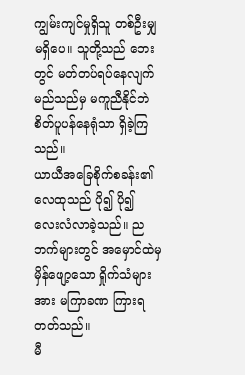ကျွမ်းကျင်မှုရှိသူ တစ်ဦးမျှ မရှိပေ။ သူတို့သည် ဘေးတွင် မတ်တပ်ရပ်နေလျက် မည်သည်မှ မကူညီနိုင်ဘဲ စိတ်ပူပန်နေရုံသာ ရှိခဲ့ကြသည်။
ယာယီအခြေစိုက်စခန်း၏ လေထုသည် ပို၍ ပို၍ လေးလံလာခဲ့သည်။ ညဘက်များတွင် အမှောင်ထဲမှ မှိန်ဖျော့သော ရှိုက်သံများအား မကြာခဏ ကြားရတတ်သည်။
မီ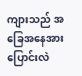ကျားသည် အခြေအနေအား ပြောင်းလဲ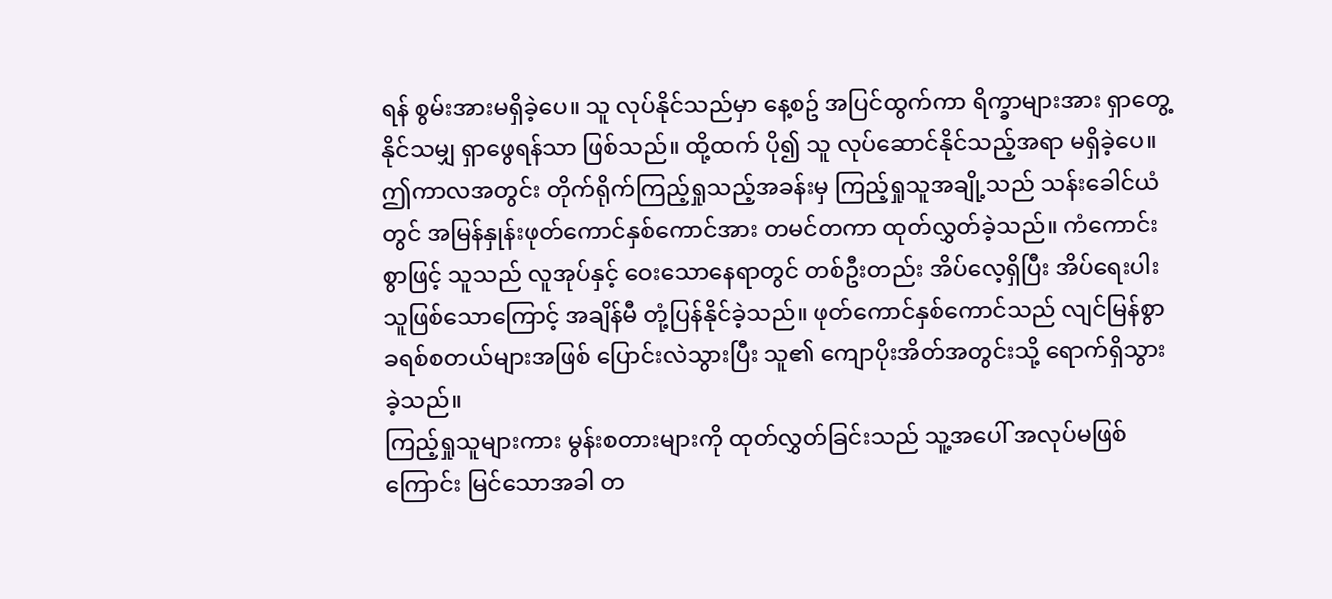ရန် စွမ်းအားမရှိခဲ့ပေ။ သူ လုပ်နိုင်သည်မှာ နေ့စဥ် အပြင်ထွက်ကာ ရိက္ခာများအား ရှာတွေ့နိုင်သမျှ ရှာဖွေရန်သာ ဖြစ်သည်။ ထို့ထက် ပို၍ သူ လုပ်ဆောင်နိုင်သည့်အရာ မရှိခဲ့ပေ။
ဤကာလအတွင်း တိုက်ရိုက်ကြည့်ရှုသည့်အခန်းမှ ကြည့်ရှုသူအချို့သည် သန်းခေါင်ယံတွင် အမြန်နှုန်းဖုတ်ကောင်နှစ်ကောင်အား တမင်တကာ ထုတ်လွှတ်ခဲ့သည်။ ကံကောင်းစွာဖြင့် သူသည် လူအုပ်နှင့် ဝေးသောနေရာတွင် တစ်ဦးတည်း အိပ်လေ့ရှိပြီး အိပ်ရေးပါးသူဖြစ်သောကြောင့် အချိန်မီ တုံ့ပြန်နိုင်ခဲ့သည်။ ဖုတ်ကောင်နှစ်ကောင်သည် လျင်မြန်စွာ ခရစ်စတယ်များအဖြစ် ပြောင်းလဲသွားပြီး သူ၏ ကျောပိုးအိတ်အတွင်းသို့ ရောက်ရှိသွားခဲ့သည်။
ကြည့်ရှုသူများကား မွန်းစတားများကို ထုတ်လွှတ်ခြင်းသည် သူ့အပေါ် အလုပ်မဖြစ်ကြောင်း မြင်သောအခါ တ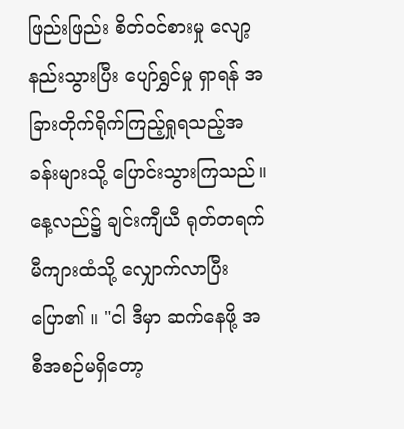ဖြည်းဖြည်း စိတ်ဝင်စားမှု လျော့နည်းသွားပြီး ပျော်ရွှင်မှု ရှာရန် အခြားတိုက်ရိုက်ကြည့်ရှုရသည့်အခန်းများသို့ ပြောင်းသွားကြသည်။
နေ့လည်၌ ချင်းကျီယီ ရုတ်တရက် မီကျားထံသို့ လျှောက်လာပြီး ပြော၏ ။ "ငါ ဒီမှာ ဆက်နေဖို့ အစီအစဉ်မရှိတော့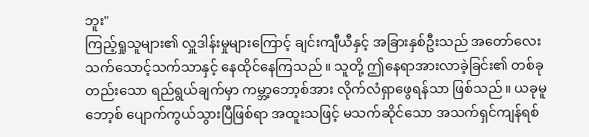ဘူး"
ကြည့်ရှုသူများ၏ လှူဒါန်းမှုများကြောင့် ချင်းကျီယီနှင့် အခြားနှစ်ဦးသည် အတော်လေး သက်သောင့်သက်သာနှင့် နေထိုင်နေကြသည်။ သူတို့ ဤနေရာအားလာခဲ့ခြင်း၏ တစ်ခုတည်းသော ရည်ရွယ်ချက်မှာ ကမ္ဘာ့ဘော့စ်အား လိုက်လံရှာဖွေရန်သာ ဖြစ်သည်။ ယခုမူ ဘော့စ် ပျောက်ကွယ်သွားပြီဖြစ်ရာ အထူးသဖြင့် မသက်ဆိုင်သော အသက်ရှင်ကျန်ရစ်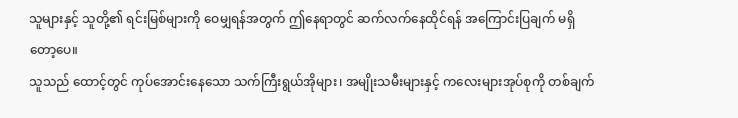သူများနှင့် သူတို့၏ ရင်းမြစ်များကို ဝေမျှရန်အတွက် ဤနေရာတွင် ဆက်လက်နေထိုင်ရန် အကြောင်းပြချက် မရှိတော့ပေ။
သူသည် ထောင့်တွင် ကုပ်အောင်းနေသော သက်ကြီးရွယ်အိုများ၊ အမျိုးသမီးများနှင့် ကလေးများအုပ်စုကို တစ်ချက်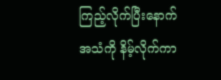ကြည့်လိုက်ပြီးနောက် အသံကို နိမ့်လိုက်ကာ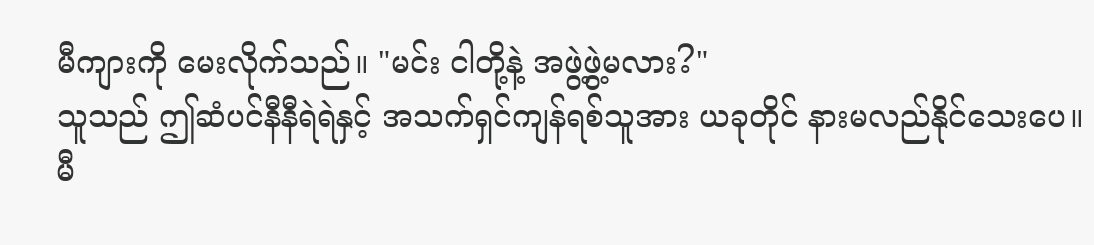မီကျားကို မေးလိုက်သည်။ "မင်း ငါတို့နဲ့ အဖွဲ့ဖွဲ့မလား?"
သူသည် ဤဆံပင်နီနီရဲရဲနှင့် အသက်ရှင်ကျန်ရစ်သူအား ယခုတိုင် နားမလည်နိုင်သေးပေ။ မီ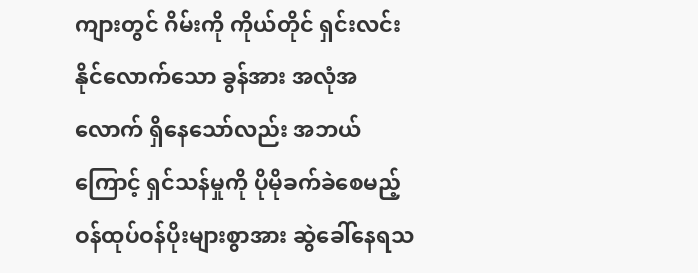ကျားတွင် ဂိမ်းကို ကိုယ်တိုင် ရှင်းလင်းနိုင်လောက်သော ခွန်အား အလုံအလောက် ရှိနေသော်လည်း အဘယ်ကြောင့် ရှင်သန်မှုကို ပိုမိုခက်ခဲစေမည့် ဝန်ထုပ်ဝန်ပိုးများစွာအား ဆွဲခေါ်နေရသ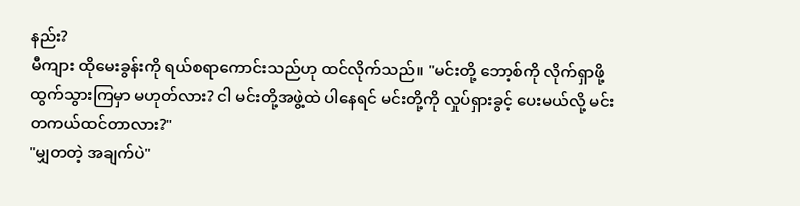နည်း?
မီကျား ထိုမေးခွန်းကို ရယ်စရာကောင်းသည်ဟု ထင်လိုက်သည်။ "မင်းတို့ ဘော့စ်ကို လိုက်ရှာဖို့ ထွက်သွားကြမှာ မဟုတ်လား? ငါ မင်းတို့အဖွဲ့ထဲ ပါနေရင် မင်းတို့ကို လှုပ်ရှားခွင့် ပေးမယ်လို့ မင်း တကယ်ထင်တာလား?"
"မျှတတဲ့ အချက်ပဲ"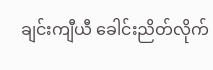ချင်းကျီယီ ခေါင်းညိတ်လိုက်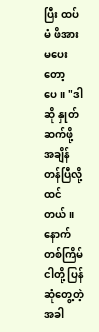ပြီး ထပ်မံ ဖိအားမပေးတော့ပေ။ "ဒါဆို နှုတ်ဆက်ဖို့ အချိန်တန်ပြီလို့ ထင်တယ်။ နောက်တစ်ကြိမ် ငါတို့ ပြန်ဆုံတွေ့တဲ့အခါ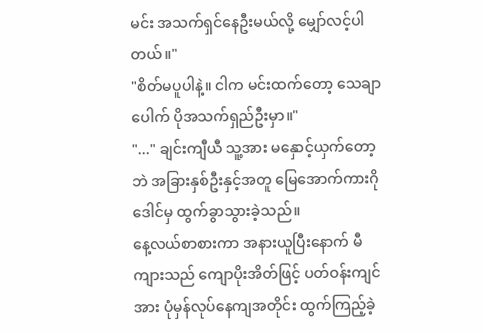မင်း အသက်ရှင်နေဦးမယ်လို့ မျှော်လင့်ပါတယ်။"
"စိတ်မပူပါနဲ့။ ငါက မင်းထက်တော့ သေချာပေါက် ပိုအသက်ရှည်ဦးမှာ။"
"..." ချင်းကျီယီ သူ့အား မနှောင့်ယှက်တော့ဘဲ အခြားနှစ်ဦးနှင့်အတူ မြေအောက်ကားဂိုဒေါင်မှ ထွက်ခွာသွားခဲ့သည်။
နေ့လယ်စာစားကာ အနားယူပြီးနောက် မီကျားသည် ကျောပိုးအိတ်ဖြင့် ပတ်ဝန်းကျင်အား ပုံမှန်လုပ်နေကျအတိုင်း ထွက်ကြည့်ခဲ့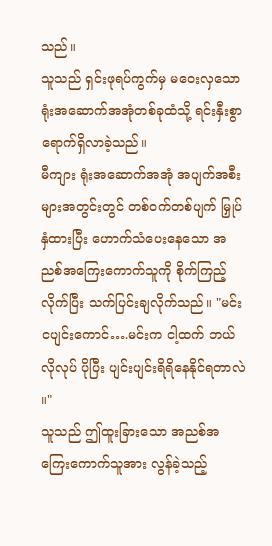သည်။
သူသည် ရှင်းဖုရပ်ကွက်မှ မဝေးလှသော ရုံးအဆောက်အအုံတစ်ခုထံသို့ ရင်းနှီးစွာ ရောက်ရှိလာခဲ့သည်။
မီကျား ရုံးအဆောက်အအုံ အပျက်အစီးများအတွင်းတွင် တစ်ဝက်တစ်ပျက် မြှုပ်နှံထားပြီး ဟောက်သံပေးနေသော အညစ်အကြေးကောက်သူကို စိုက်ကြည့်လိုက်ပြီး သက်ပြင်းချလိုက်သည်။ "မင်း ငပျင်းကောင်….မင်းက ငါ့ထက် ဘယ်လိုလုပ် ပိုပြီး ပျင်းပျင်းရိရိနေနိုင်ရတာလဲ ။"
သူသည် ဤထူးခြားသော အညစ်အကြေးကောက်သူအား လွန်ခဲ့သည့်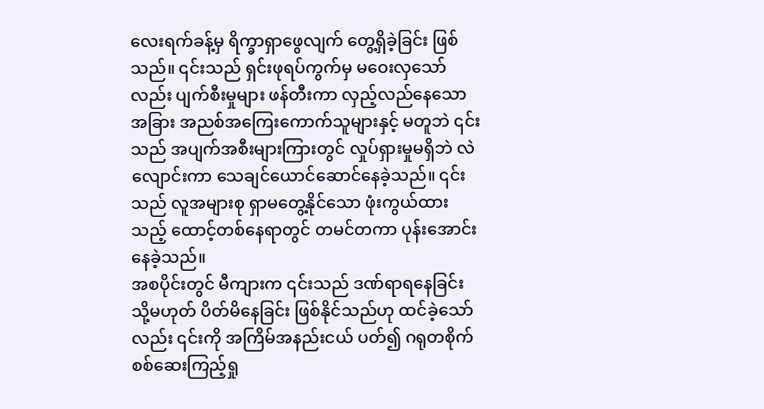လေးရက်ခန့်မှ ရိက္ခာရှာဖွေလျက် တွေ့ရှိခဲ့ခြင်း ဖြစ်သည်။ ၎င်းသည် ရှင်းဖုရပ်ကွက်မှ မဝေးလှသော်လည်း ပျက်စီးမှုများ ဖန်တီးကာ လှည့်လည်နေသော အခြား အညစ်အကြေးကောက်သူများနှင့် မတူဘဲ ၎င်းသည် အပျက်အစီးများကြားတွင် လှုပ်ရှားမှုမရှိဘဲ လဲလျောင်းကာ သေချင်ယောင်ဆောင်နေခဲ့သည်။ ၎င်းသည် လူအများစု ရှာမတွေ့နိုင်သော ဖုံးကွယ်ထားသည့် ထောင့်တစ်နေရာတွင် တမင်တကာ ပုန်းအောင်းနေခဲ့သည်။
အစပိုင်းတွင် မီကျားက ၎င်းသည် ဒဏ်ရာရနေခြင်း သို့မဟုတ် ပိတ်မိနေခြင်း ဖြစ်နိုင်သည်ဟု ထင်ခဲ့သော်လည်း ၎င်းကို အကြိမ်အနည်းငယ် ပတ်၍ ဂရုတစိုက် စစ်ဆေးကြည့်ရှု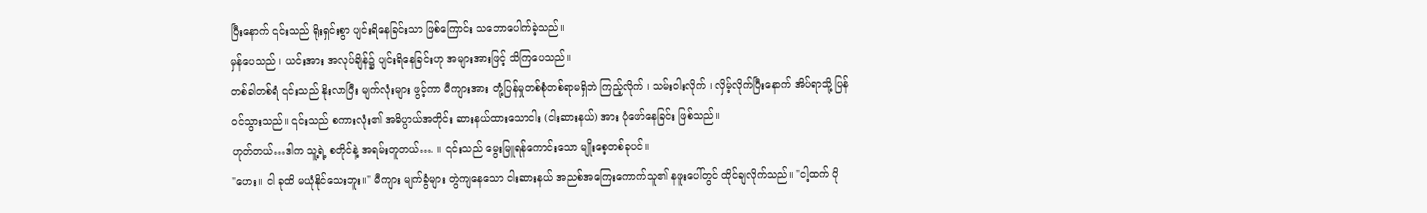ပြီးနောက် ၎င်းသည် ရိုးရှင်းစွာ ပျင်းရိနေခြင်းသာ ဖြစ်ကြောင်း သဘောပေါက်ခဲ့သည်။
မှန်ပေသည် ၊ ယင်းအား အလုပ်ချိန်၌ ပျင်းရိနေခြင်းဟု အများအားဖြင့် သိကြပေသည်။
တစ်ခါတစ်ရံ ၎င်းသည် နိုးလာပြီး မျက်လုံးများ ဖွင့်ကာ မီကျားအား တုံ့ပြန်မှုတစ်စုံတစ်ရာမရှိဘဲ ကြည့်လိုက် ၊ သမ်းဝါးလိုက် ၊ လှိမ့်လိုက်ပြီးနောက် အိပ်ရာသို့ ပြန်ဝင်သွားသည်။ ၎င်းသည် စကားလုံး၏ အဓိပ္ပာယ်အတိုင်း ဆားနယ်ထားသောငါး (ငါးဆားနယ်) အား ပုံဖော်နေခြင်း ဖြစ်သည်။
ဟုတ်တယ်…ဒါက သူ့ရဲ့ စတိုင်နဲ့ အရမ်းတူတယ်…. ။ ၎င်းသည် မွေးမြူရန်ကောင်းသော မျိုးစေ့တစ်ခုပင်။
"ဟေး။ ငါ ခုထိ မယုံနိုင်သေးဘူး။" မီကျား မျက်ခွံများ တွဲကျနေသော ငါးဆားနယ် အညစ်အကြေးကောက်သူ၏ နဖူးပေါ်တွင် ထိုင်ချလိုက်သည်။ "ငါ့ထက် ပို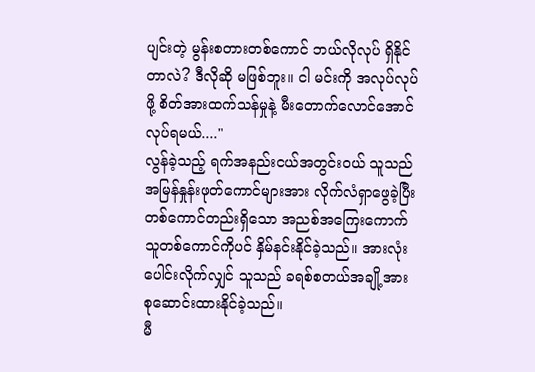ပျင်းတဲ့ မွန်းစတားတစ်ကောင် ဘယ်လိုလုပ် ရှိနိုင်တာလဲ? ဒီလိုဆို မဖြစ်ဘူး။ ငါ မင်းကို အလုပ်လုပ်ဖို့ စိတ်အားထက်သန်မှုနဲ့ မီးတောက်လောင်အောင် လုပ်ရမယ်...."
လွန်ခဲ့သည့် ရက်အနည်းငယ်အတွင်းဝယ် သူသည် အမြန်နှုန်းဖုတ်ကောင်များအား လိုက်လံရှာဖွေခဲ့ပြီး တစ်ကောင်တည်းရှိသော အညစ်အကြေးကောက်သူတစ်ကောင်ကိုပင် နှိမ်နင်းနိုင်ခဲ့သည်။ အားလုံးပေါင်းလိုက်လျှင် သူသည် ခရစ်စတယ်အချို့အား စုဆောင်းထားနိုင်ခဲ့သည်။
မီ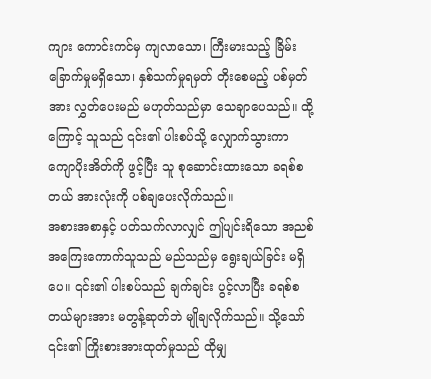ကျား ကောင်းကင်မှ ကျလာသော၊ ကြီးမားသည့် ခြိမ်းခြောက်မှုမရှိသော၊ နှစ်သက်မှုရမှတ် တိုးစေမည့် ပစ်မှတ်အား လွှတ်ပေးမည် မဟုတ်သည်မှာ သေချာပေသည်။ ထို့ကြောင့် သူသည် ၎င်း၏ ပါးစပ်သို့ လျှောက်သွားကာ ကျောပိုးအိတ်ကို ဖွင့်ပြီး သူ စုဆောင်းထားသော ခရစ်စတယ် အားလုံးကို ပစ်ချပေးလိုက်သည်။
အစားအစာနှင့် ပတ်သက်လာလျှင် ဤပျင်းရိသော အညစ်အကြေးကောက်သူသည် မည်သည်မှ ရွေးချယ်ခြင်း မရှိပေ။ ၎င်း၏ ပါးစပ်သည် ချက်ချင်း ပွင့်လာပြီး ခရစ်စတယ်များအား မတွန့်ဆုတ်ဘဲ မျိုချလိုက်သည်။ သို့သော် ၎င်း၏ ကြိုးစားအားထုတ်မှုသည် ထိုမျှ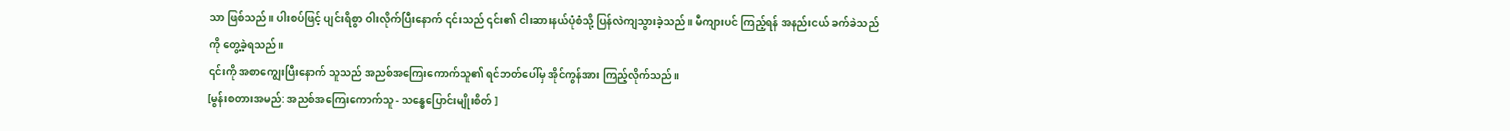သာ ဖြစ်သည်။ ပါးစပ်ဖြင့် ပျင်းရိစွာ ဝါးလိုက်ပြီးနောက် ၎င်းသည် ၎င်း၏ ငါးဆားနယ်ပုံစံသို့ ပြန်လဲကျသွားခဲ့သည်။ မီကျားပင် ကြည့်ရန် အနည်းငယ် ခက်ခဲသည်ကို တွေ့ခဲ့ရသည်။
၎င်းကို အစာကျွေးပြီးနောက် သူသည် အညစ်အကြေးကောက်သူ၏ ရင်ဘတ်ပေါ်မှ အိုင်ကွန်အား ကြည့်လိုက်သည်။
[မွန်းစတားအမည်: အညစ်အကြေးကောက်သူ - သန္ဓေပြောင်းမျိုးစိတ် ]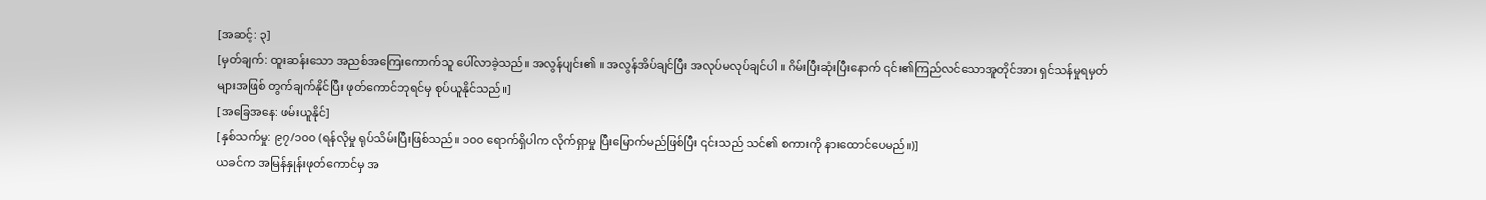[အဆင့်: ၃]
[မှတ်ချက်: ထူးဆန်းသော အညစ်အကြေးကောက်သူ ပေါ်လာခဲ့သည်။ အလွန်ပျင်း၏ ။ အလွန်အိပ်ချင်ပြီး အလုပ်မလုပ်ချင်ပါ ။ ဂိမ်းပြီးဆုံးပြီးနောက် ၎င်း၏ကြည်လင်သောအူတိုင်အား ရှင်သန်မှုရမှတ်များအဖြစ် တွက်ချက်နိုင်ပြီး ဖုတ်ကောင်ဘုရင်မှ စုပ်ယူနိုင်သည်။]
[အခြေအနေ: ဖမ်းယူနိုင်]
[နှစ်သက်မှု: ၉၇/၁၀၀ (ရန်လိုမှု ရုပ်သိမ်းပြီးဖြစ်သည်။ ၁၀၀ ရောက်ရှိပါက လိုက်ရှာမှု ပြီးမြောက်မည်ဖြစ်ပြီး ၎င်းသည် သင်၏ စကားကို နားထောင်ပေမည်။)]
ယခင်က အမြန်နှုန်းဖုတ်ကောင်မှ အ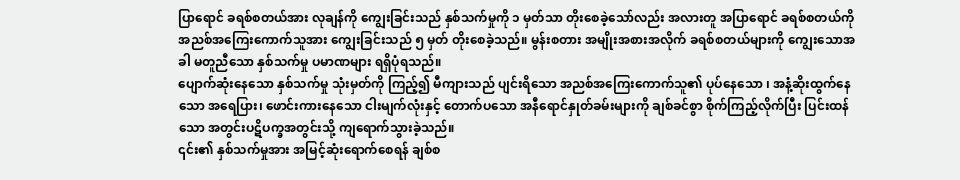ပြာရောင် ခရစ်စတယ်အား လုချန်ကို ကျွေးခြင်းသည် နှစ်သက်မှုကို ၁ မှတ်သာ တိုးစေခဲ့သော်လည်း အလားတူ အပြာရောင် ခရစ်စတယ်ကို အညစ်အကြေးကောက်သူအား ကျွေးခြင်းသည် ၅ မှတ် တိုးစေခဲ့သည်။ မွန်းစတား အမျိုးအစားအလိုက် ခရစ်စတယ်များကို ကျွေးသောအခါ မတူညီသော နှစ်သက်မှု ပမာဏများ ရရှိပုံရသည်။
ပျောက်ဆုံးနေသော နှစ်သက်မှု သုံးမှတ်ကို ကြည့်၍ မီကျားသည် ပျင်းရိသော အညစ်အကြေးကောက်သူ၏ ပုပ်နေသော ၊ အနံ့ဆိုးထွက်နေသော အရေပြား၊ ဖောင်းကားနေသော ငါးမျက်လုံးနှင့် တောက်ပသော အနီရောင်နှုတ်ခမ်းများကို ချစ်ခင်စွာ စိုက်ကြည့်လိုက်ပြီး ပြင်းထန်သော အတွင်းပဋိပက္ခအတွင်းသို့ ကျရောက်သွားခဲ့သည်။
၎င်း၏ နှစ်သက်မှုအား အမြင့်ဆုံးရောက်စေရန် ချစ်စ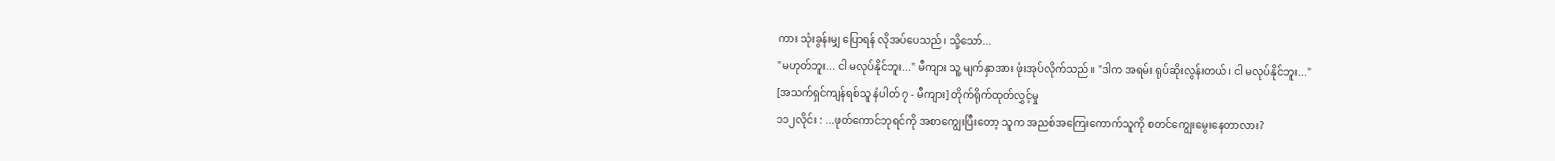ကား သုံးခွန်းမျှ ပြောရန် လိုအပ်ပေသည်၊ သို့သော်...
"မဟုတ်ဘူး... ငါ မလုပ်နိုင်ဘူး..." မီကျား သူ့ မျက်နှာအား ဖုံးအုပ်လိုက်သည်။ "ဒါက အရမ်း ရုပ်ဆိုးလွန်းတယ်၊ ငါ မလုပ်နိုင်ဘူး..."
[အသက်ရှင်ကျန်ရစ်သူ နံပါတ် ၇ - မီကျား] တိုက်ရိုက်ထုတ်လွှင့်မှု
၁၁၂လိုင်း : ...ဖုတ်ကောင်ဘုရင်ကို အစာကျွေးပြီးတော့ သူက အညစ်အကြေးကောက်သူကို စတင်ကျွေးမွေးနေတာလား?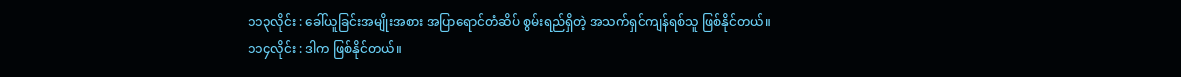၁၁၃လိုင်း : ခေါ်ယူခြင်းအမျိုးအစား အပြာရောင်တံဆိပ် စွမ်းရည်ရှိတဲ့ အသက်ရှင်ကျန်ရစ်သူ ဖြစ်နိုင်တယ်။
၁၁၄လိုင်း : ဒါက ဖြစ်နိုင်တယ်။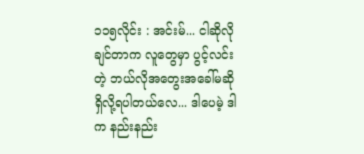၁၁၅လိုင်း : အင်းမ်... ငါဆိုလိုချင်တာက လူတွေမှာ ပွင့်လင်းတဲ့ ဘယ်လိုအတွေးအခေါ်မဆို ရှိလို့ရပါတယ်လေ... ဒါပေမဲ့ ဒါက နည်းနည်း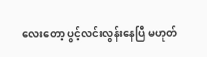လေးတော့ ပွင့်လင်းလွန်းနေပြီ မဟုတ်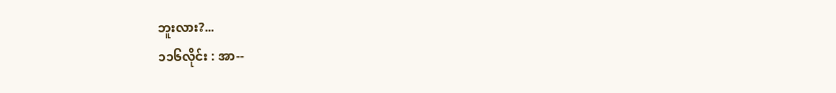ဘူးလား?...
၁၁၆လိုင်း : အာ--